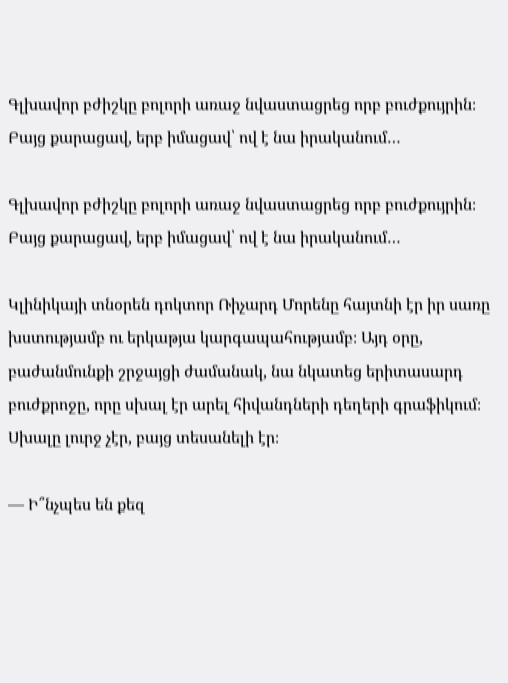Գլխավոր բժիշկը բոլորի առաջ նվաստացրեց որբ բուժքույրին։ Բայց քարացավ, երբ իմացավ՝ ով է նա իրականում…

Գլխավոր բժիշկը բոլորի առաջ նվաստացրեց որբ բուժքույրին։ Բայց քարացավ, երբ իմացավ՝ ով է նա իրականում…

Կլինիկայի տնօրեն դոկտոր Ռիչարդ Մորենը հայտնի էր իր սառը խստությամբ ու երկաթյա կարգապահությամբ։ Այդ օրը, բաժանմունքի շրջայցի ժամանակ, նա նկատեց երիտասարդ բուժքրոջը, որը սխալ էր արել հիվանդների դեղերի գրաֆիկում։ Սխալը լուրջ չէր, բայց տեսանելի էր։

— Ի՞նչպես են քեզ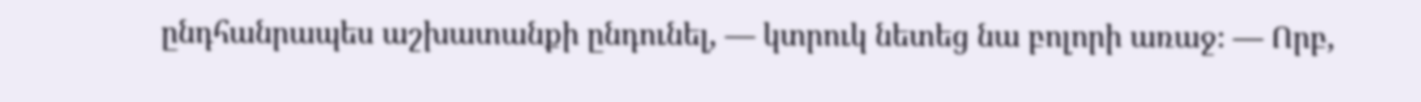ընդհանրապես աշխատանքի ընդունել, — կտրուկ նետեց նա բոլորի առաջ։ — Որբ,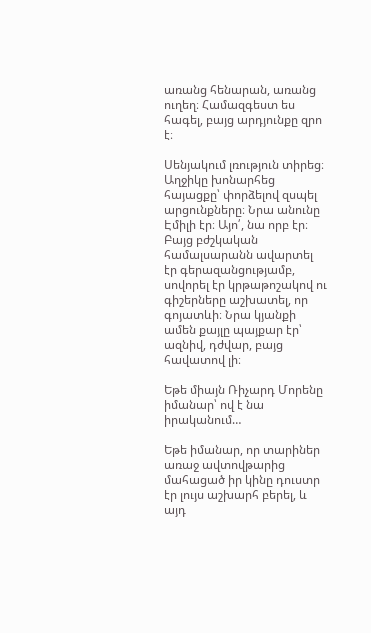առանց հենարան, առանց ուղեղ։ Համազգեստ ես հագել, բայց արդյունքը զրո է։

Սենյակում լռություն տիրեց։ Աղջիկը խոնարհեց հայացքը՝ փորձելով զսպել արցունքները։ Նրա անունը Էմիլի էր։ Այո՛, նա որբ էր։ Բայց բժշկական համալսարանն ավարտել էր գերազանցությամբ, սովորել էր կրթաթոշակով ու գիշերները աշխատել, որ գոյատևի։ Նրա կյանքի ամեն քայլը պայքար էր՝ ազնիվ, դժվար, բայց հավատով լի։

Եթե միայն Ռիչարդ Մորենը իմանար՝ ով է նա իրականում…

Եթե իմանար, որ տարիներ առաջ ավտովթարից մահացած իր կինը դուստր էր լույս աշխարհ բերել, և այդ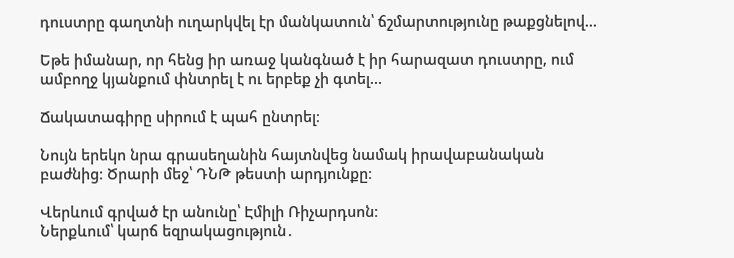դուստրը գաղտնի ուղարկվել էր մանկատուն՝ ճշմարտությունը թաքցնելով…

Եթե իմանար, որ հենց իր առաջ կանգնած է իր հարազատ դուստրը, ում ամբողջ կյանքում փնտրել է ու երբեք չի գտել…

Ճակատագիրը սիրում է պահ ընտրել։

Նույն երեկո նրա գրասեղանին հայտնվեց նամակ իրավաբանական բաժնից։ Ծրարի մեջ՝ ԴՆԹ թեստի արդյունքը։

Վերևում գրված էր անունը՝ Էմիլի Ռիչարդսոն։
Ներքևում՝ կարճ եզրակացություն․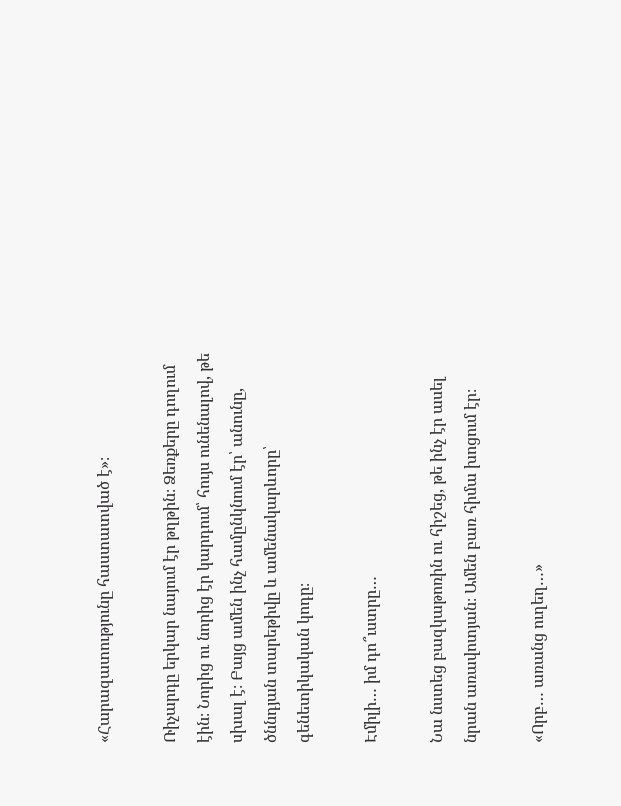«Հարազատությունը հաստատված է»։

Ռիչարդը երկար նայում էր թղթին։ Ձեռքերը դողում էին։ Նորից ու նորից էր կարդում՝ հույս ունենալով, թե սխալ է։ Բայց ամեն ինչ համընկնում էր՝ անունը, ծննդյան տարեթիվը և ամենակարևորը՝ գենետիկական կոդը։

Էմիլի… իմ դո՞ւստրը…

Նա նստեց բազկաթոռին ու հիշեց, թե ինչ էր ասել նրան առավոտյան։ Ամեն բառ հիմա խոցում էր։

«Որբ… առանց ուղեղ…»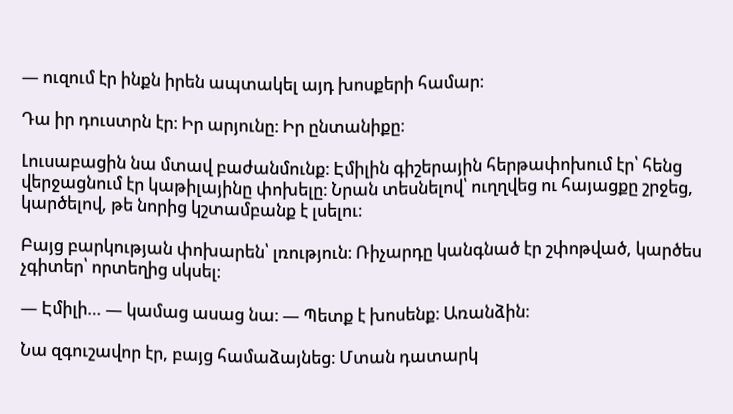— ուզում էր ինքն իրեն ապտակել այդ խոսքերի համար։

Դա իր դուստրն էր։ Իր արյունը։ Իր ընտանիքը։

Լուսաբացին նա մտավ բաժանմունք։ Էմիլին գիշերային հերթափոխում էր՝ հենց վերջացնում էր կաթիլայինը փոխելը։ Նրան տեսնելով՝ ուղղվեց ու հայացքը շրջեց, կարծելով, թե նորից կշտամբանք է լսելու։

Բայց բարկության փոխարեն՝ լռություն։ Ռիչարդը կանգնած էր շփոթված, կարծես չգիտեր՝ որտեղից սկսել։

— Էմիլի… — կամաց ասաց նա։ — Պետք է խոսենք։ Առանձին։

Նա զգուշավոր էր, բայց համաձայնեց։ Մտան դատարկ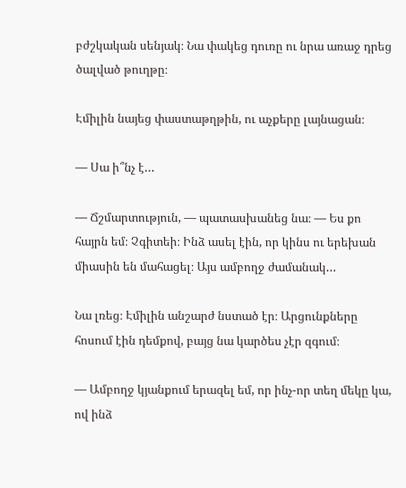բժշկական սենյակ։ Նա փակեց դուռը ու նրա առաջ դրեց ծալված թուղթը։

Էմիլին նայեց փաստաթղթին, ու աչքերը լայնացան։

— Սա ի՞նչ է…

— Ճշմարտություն, — պատասխանեց նա։ — Ես քո հայրն եմ։ Չգիտեի։ Ինձ ասել էին, որ կինս ու երեխան միասին են մահացել։ Այս ամբողջ ժամանակ…

Նա լռեց։ Էմիլին անշարժ նստած էր։ Արցունքները հոսում էին դեմքով, բայց նա կարծես չէր զգում։

— Ամբողջ կյանքում երազել եմ, որ ինչ-որ տեղ մեկը կա, ով ինձ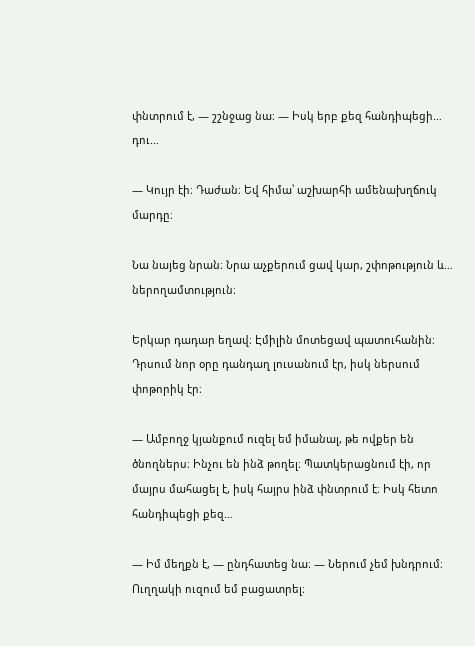փնտրում է, — շշնջաց նա։ — Իսկ երբ քեզ հանդիպեցի… դու…

— Կույր էի։ Դաժան։ Եվ հիմա՝ աշխարհի ամենախղճուկ մարդը։

Նա նայեց նրան։ Նրա աչքերում ցավ կար, շփոթություն և… ներողամտություն։

Երկար դադար եղավ։ Էմիլին մոտեցավ պատուհանին։ Դրսում նոր օրը դանդաղ լուսանում էր, իսկ ներսում փոթորիկ էր։

— Ամբողջ կյանքում ուզել եմ իմանալ, թե ովքեր են ծնողներս։ Ինչու են ինձ թողել։ Պատկերացնում էի, որ մայրս մահացել է, իսկ հայրս ինձ փնտրում է։ Իսկ հետո հանդիպեցի քեզ…

— Իմ մեղքն է, — ընդհատեց նա։ — Ներում չեմ խնդրում։ Ուղղակի ուզում եմ բացատրել։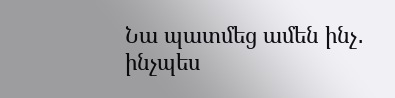Նա պատմեց ամեն ինչ․ ինչպես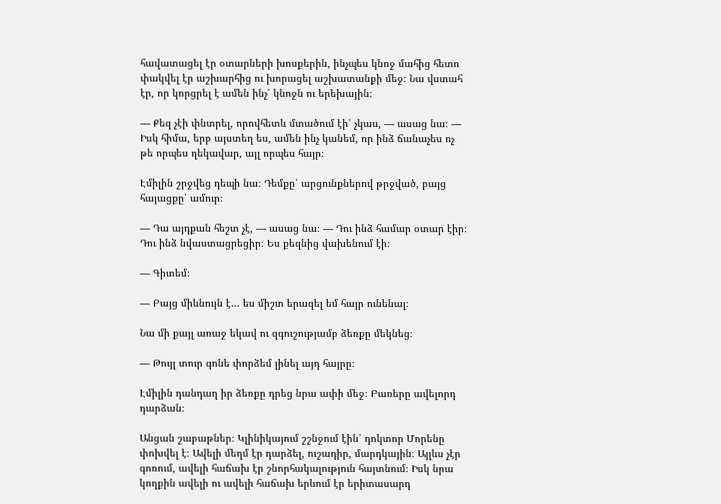հավատացել էր օտարների խոսքերին, ինչպես կնոջ մահից հետո փակվել էր աշխարհից ու խորացել աշխատանքի մեջ։ Նա վստահ էր, որ կորցրել է ամեն ինչ՝ կնոջն ու երեխային։

— Քեզ չէի փնտրել, որովհետև մտածում էի՝ չկաս, — ասաց նա։ — Իսկ հիմա, երբ այստեղ ես, ամեն ինչ կանեմ, որ ինձ ճանաչես ոչ թե որպես ղեկավար, այլ որպես հայր։

Էմիլին շրջվեց դեպի նա։ Դեմքը՝ արցունքներով թրջված, բայց հայացքը՝ ամուր։

— Դա այդքան հեշտ չէ, — ասաց նա։ — Դու ինձ համար օտար էիր։ Դու ինձ նվաստացրեցիր։ Ես քեզնից վախենում էի։

— Գիտեմ։

— Բայց միևնույն է… ես միշտ երազել եմ հայր ունենալ։

Նա մի քայլ առաջ եկավ ու զգուշությամբ ձեռքը մեկնեց։

— Թույլ տուր գոնե փորձեմ լինել այդ հայրը։

Էմիլին դանդաղ իր ձեռքը դրեց նրա ափի մեջ։ Բառերը ավելորդ դարձան։

Անցան շաբաթներ։ Կլինիկայում շշնջում էին՝ դոկտոր Մորենը փոխվել է։ Ավելի մեղմ էր դարձել, ուշադիր, մարդկային։ Այլևս չէր գոռում, ավելի հաճախ էր շնորհակալություն հայտնում։ Իսկ նրա կողքին ավելի ու ավելի հաճախ երևում էր երիտասարդ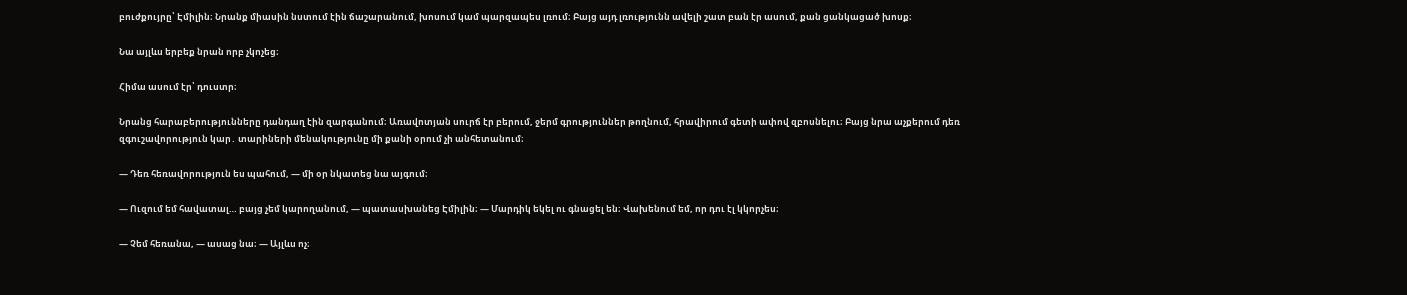բուժքույրը՝ Էմիլին։ Նրանք միասին նստում էին ճաշարանում, խոսում կամ պարզապես լռում։ Բայց այդ լռությունն ավելի շատ բան էր ասում, քան ցանկացած խոսք։

Նա այլևս երբեք նրան որբ չկոչեց։

Հիմա ասում էր՝ դուստր։

Նրանց հարաբերությունները դանդաղ էին զարգանում։ Առավոտյան սուրճ էր բերում, ջերմ գրություններ թողնում, հրավիրում գետի ափով զբոսնելու։ Բայց նրա աչքերում դեռ զգուշավորություն կար․ տարիների մենակությունը մի քանի օրում չի անհետանում։

— Դեռ հեռավորություն ես պահում, — մի օր նկատեց նա այգում։

— Ուզում եմ հավատալ… բայց չեմ կարողանում, — պատասխանեց Էմիլին։ — Մարդիկ եկել ու գնացել են։ Վախենում եմ, որ դու էլ կկորչես։

— Չեմ հեռանա, — ասաց նա։ — Այլևս ոչ։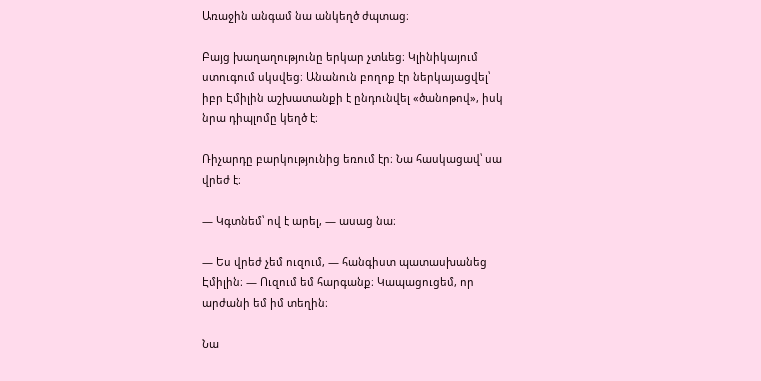Առաջին անգամ նա անկեղծ ժպտաց։

Բայց խաղաղությունը երկար չտևեց։ Կլինիկայում ստուգում սկսվեց։ Անանուն բողոք էր ներկայացվել՝ իբր Էմիլին աշխատանքի է ընդունվել «ծանոթով», իսկ նրա դիպլոմը կեղծ է։

Ռիչարդը բարկությունից եռում էր։ Նա հասկացավ՝ սա վրեժ է։

— Կգտնեմ՝ ով է արել, — ասաց նա։

— Ես վրեժ չեմ ուզում, — հանգիստ պատասխանեց Էմիլին։ — Ուզում եմ հարգանք։ Կապացուցեմ, որ արժանի եմ իմ տեղին։

Նա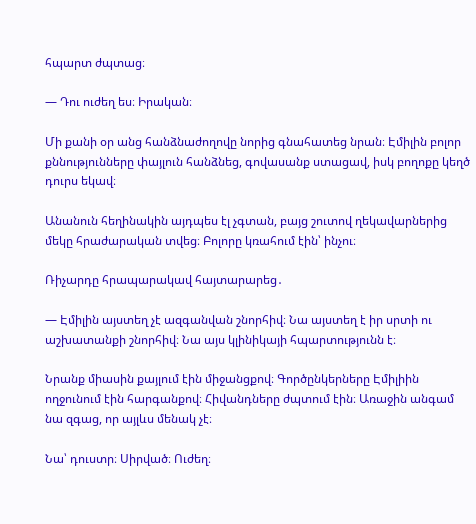հպարտ ժպտաց։

— Դու ուժեղ ես։ Իրական։

Մի քանի օր անց հանձնաժողովը նորից գնահատեց նրան։ Էմիլին բոլոր քննությունները փայլուն հանձնեց, գովասանք ստացավ, իսկ բողոքը կեղծ դուրս եկավ։

Անանուն հեղինակին այդպես էլ չգտան, բայց շուտով ղեկավարներից մեկը հրաժարական տվեց։ Բոլորը կռահում էին՝ ինչու։

Ռիչարդը հրապարակավ հայտարարեց․

— Էմիլին այստեղ չէ ազգանվան շնորհիվ։ Նա այստեղ է իր սրտի ու աշխատանքի շնորհիվ։ Նա այս կլինիկայի հպարտությունն է։

Նրանք միասին քայլում էին միջանցքով։ Գործընկերները Էմիլիին ողջունում էին հարգանքով։ Հիվանդները ժպտում էին։ Առաջին անգամ նա զգաց, որ այլևս մենակ չէ։

Նա՝ դուստր։ Սիրված։ Ուժեղ։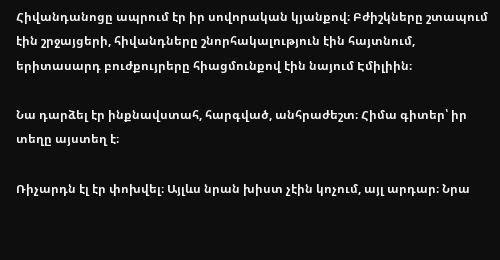Հիվանդանոցը ապրում էր իր սովորական կյանքով։ Բժիշկները շտապում էին շրջայցերի, հիվանդները շնորհակալություն էին հայտնում, երիտասարդ բուժքույրերը հիացմունքով էին նայում Էմիլիին։

Նա դարձել էր ինքնավստահ, հարգված, անհրաժեշտ։ Հիմա գիտեր՝ իր տեղը այստեղ է։

Ռիչարդն էլ էր փոխվել։ Այլևս նրան խիստ չէին կոչում, այլ արդար։ Նրա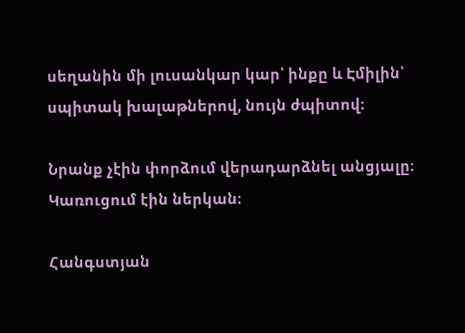սեղանին մի լուսանկար կար՝ ինքը և Էմիլին՝ սպիտակ խալաթներով, նույն ժպիտով։

Նրանք չէին փորձում վերադարձնել անցյալը։ Կառուցում էին ներկան։

Հանգստյան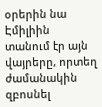օրերին նա Էմիլիին տանում էր այն վայրերը, որտեղ ժամանակին զբոսնել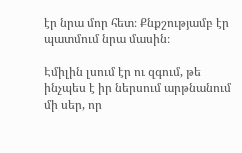էր նրա մոր հետ։ Քնքշությամբ էր պատմում նրա մասին։

Էմիլին լսում էր ու զգում, թե ինչպես է իր ներսում արթնանում մի սեր, որ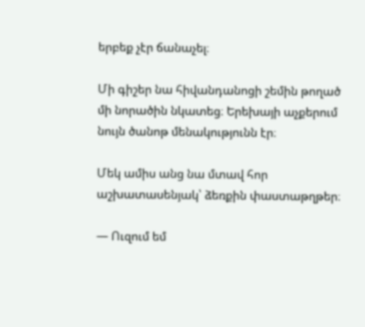երբեք չէր ճանաչել։

Մի գիշեր նա հիվանդանոցի շեմին թողած մի նորածին նկատեց։ Երեխայի աչքերում նույն ծանոթ մենակությունն էր։

Մեկ ամիս անց նա մտավ հոր աշխատասենյակ՝ ձեռքին փաստաթղթեր։

— Ուզում եմ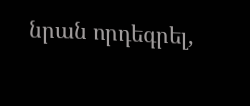նրան որդեգրել,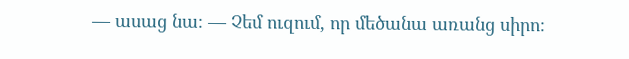— ասաց նա։ — Չեմ ուզում, որ մեծանա առանց սիրո։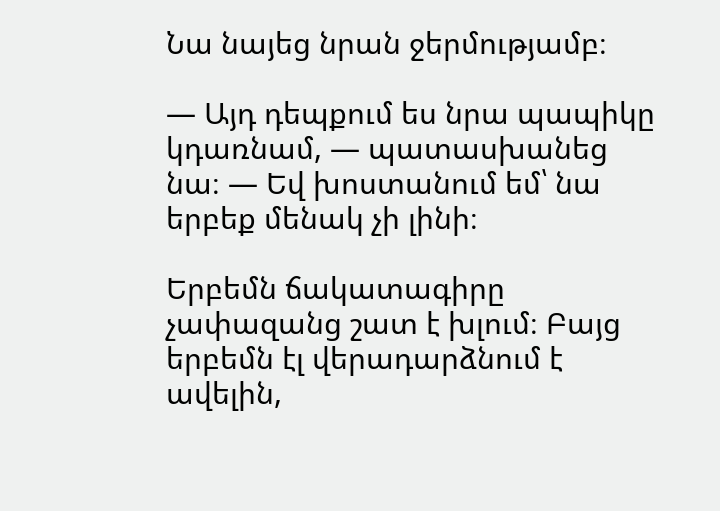Նա նայեց նրան ջերմությամբ։

— Այդ դեպքում ես նրա պապիկը կդառնամ, — պատասխանեց նա։ — Եվ խոստանում եմ՝ նա երբեք մենակ չի լինի։

Երբեմն ճակատագիրը չափազանց շատ է խլում։ Բայց երբեմն էլ վերադարձնում է ավելին,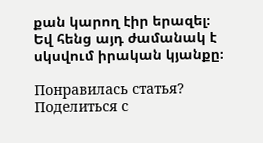քան կարող էիր երազել։ Եվ հենց այդ ժամանակ է սկսվում իրական կյանքը։

Понравилась статья? Поделиться с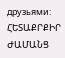друзьями:
ՀԵՏԱՔՐՔԻՐ ԺԱՄԱՆՑ